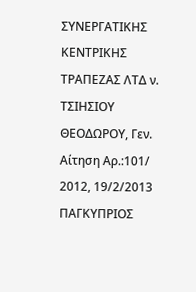ΣΥΝΕΡΓΑΤΙΚΗΣ ΚΕΝΤΡΙΚΗΣ ΤΡΑΠΕΖΑΣ ΛΤΔ ν. ΤΣΙΗΣΙΟΥ ΘΕΟΔΩΡΟΥ, Γεν. Αίτηση Αρ.:101/ 2012, 19/2/2013 ΠΑΓΚΥΠΡΙΟΣ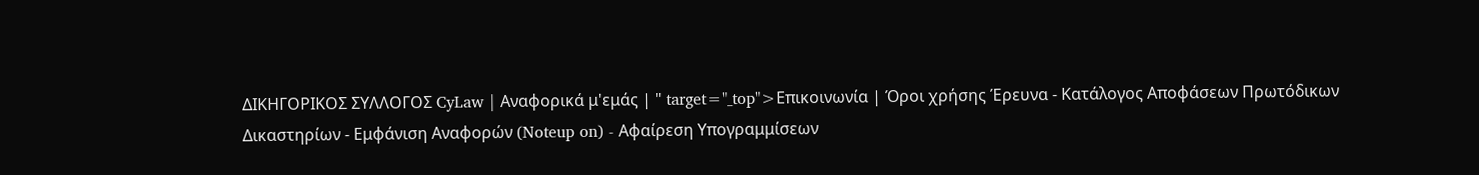ΔΙΚΗΓΟΡΙΚΟΣ ΣΥΛΛΟΓΟΣ CyLaw | Αναφορικά μ'εμάς | " target="_top">Επικοινωνία | Όροι χρήσης Έρευνα - Κατάλογος Αποφάσεων Πρωτόδικων Δικαστηρίων - Εμφάνιση Αναφορών (Noteup on) - Αφαίρεση Υπογραμμίσεων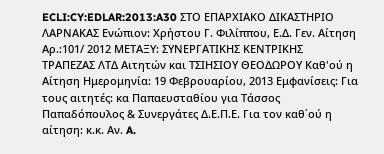ECLI:CY:EDLAR:2013:A30 ΣΤΟ ΕΠΑΡΧΙΑΚΟ ΔΙΚΑΣΤΗΡΙΟ ΛΑΡΝΑΚΑΣ Ενώπιον: Χρήστου Γ. Φιλίππου, Ε.Δ. Γεν. Αίτηση Αρ.:101/ 2012 ΜΕΤΑΞΥ: ΣΥΝΕΡΓΑΤΙΚΗΣ ΚΕΝΤΡΙΚΗΣ ΤΡΑΠΕΖΑΣ ΛΤΔ Αιτητών και ΤΣΙΗΣΙΟΥ ΘΕΟΔΩΡΟΥ Καθ'ού η Αίτηση Ημερομηνία: 19 Φεβρουαρίου, 2013 Εμφανίσεις: Για τους αιτητές: κα Παπαευσταθίου για Τάσσος Παπαδόπουλος & Συνεργάτες Δ.Ε.Π.Ε. Για τον καθ΄ού η αίτηση: κ.κ. Αν. A.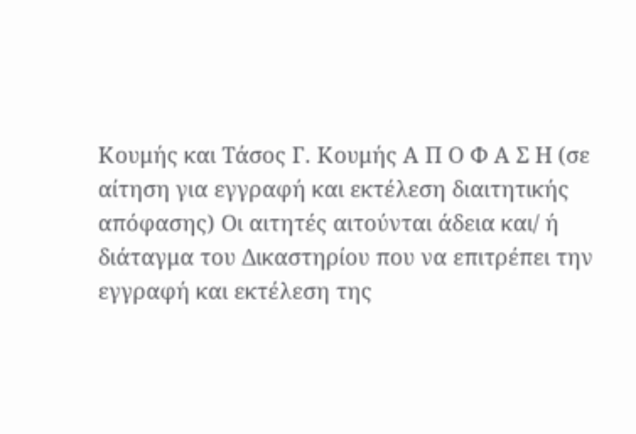Κουμής και Τάσος Γ. Κουμής Α Π Ο Φ Α Σ Η (σε αίτηση για εγγραφή και εκτέλεση διαιτητικής απόφασης) Οι αιτητές αιτούνται άδεια και/ ή διάταγμα του Δικαστηρίου που να επιτρέπει την εγγραφή και εκτέλεση της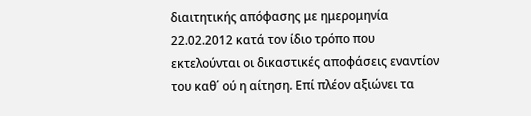διαιτητικής απόφασης με ημερομηνία 22.02.2012 κατά τον ίδιο τρόπο που εκτελούνται οι δικαστικές αποφάσεις εναντίον του καθ΄ ού η αίτηση. Επί πλέον αξιώνει τα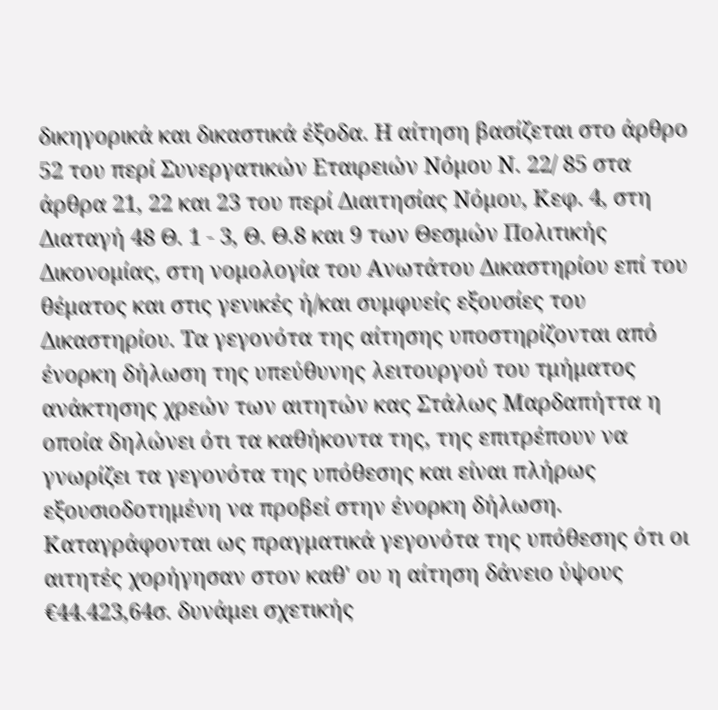δικηγορικά και δικαστικά έξοδα. Η αίτηση βασίζεται στο άρθρο 52 του περί Συνεργατικών Εταιρειών Νόμου Ν. 22/ 85 στα άρθρα 21, 22 και 23 του περί Διαιτησίας Νόμου, Κεφ. 4, στη Διαταγή 48 Θ. 1 - 3, Θ. Θ.8 και 9 των Θεσμών Πολιτικής Δικονομίας, στη νομολογία του Ανωτάτου Δικαστηρίου επί του θέματος και στις γενικές ή/και συμφυείς εξουσίες του Δικαστηρίου. Τα γεγονότα της αίτησης υποστηρίζονται από ένορκη δήλωση της υπεύθυνης λειτουργού του τμήματος ανάκτησης χρεών των αιτητών κας Στάλως Μαρδαπήττα η οποία δηλώνει ότι τα καθήκοντα της, της επιτρέπουν να γνωρίζει τα γεγονότα της υπόθεσης και είναι πλήρως εξουσιοδοτημένη να προβεί στην ένορκη δήλωση. Καταγράφονται ως πραγματικά γεγονότα της υπόθεσης ότι οι αιτητές χορήγησαν στον καθ' ου η αίτηση δάνειο ύψους €44.423,64σ. δυνάμει σχετικής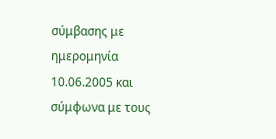σύμβασης με ημερομηνία 10.06.2005 και σύμφωνα με τους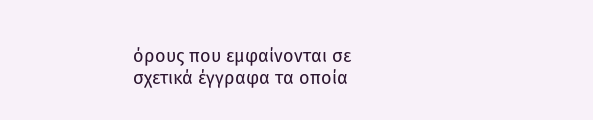όρους που εμφαίνονται σε σχετικά έγγραφα τα οποία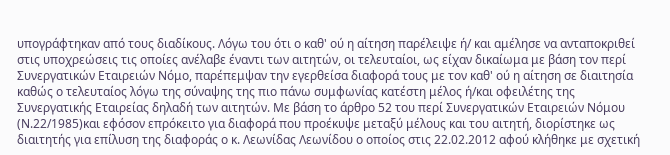υπογράφτηκαν από τους διαδίκους. Λόγω του ότι ο καθ' ού η αίτηση παρέλειψε ή/ και αμέλησε να ανταποκριθεί στις υποχρεώσεις τις οποίες ανέλαβε έναντι των αιτητών, οι τελευταίοι, ως είχαν δικαίωμα με βάση τον περί Συνεργατικών Εταιρειών Νόμο, παρέπεμψαν την εγερθείσα διαφορά τους με τον καθ' ού η αίτηση σε διαιτησία καθώς ο τελευταίος λόγω της σύναψης της πιο πάνω συμφωνίας κατέστη μέλος ή/και οφειλέτης της Συνεργατικής Εταιρείας δηλαδή των αιτητών. Με βάση το άρθρο 52 του περί Συνεργατικών Εταιρειών Νόμου (Ν.22/1985)και εφόσον επρόκειτο για διαφορά που προέκυψε μεταξύ μέλους και του αιτητή, διορίστηκε ως διαιτητής για επίλυση της διαφοράς ο κ. Λεωνίδας Λεωνίδου ο οποίος στις 22.02.2012 αφού κλήθηκε με σχετική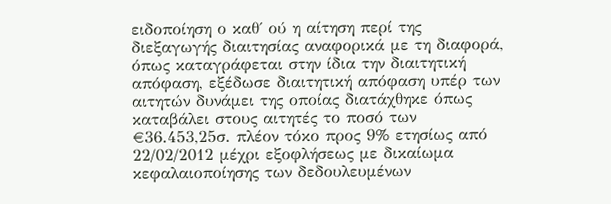ειδοποίηση ο καθ΄ ού η αίτηση περί της διεξαγωγής διαιτησίας αναφορικά με τη διαφορά, όπως καταγράφεται στην ίδια την διαιτητική απόφαση, εξέδωσε διαιτητική απόφαση υπέρ των αιτητών δυνάμει της οποίας διατάχθηκε όπως καταβάλει στους αιτητές το ποσό των €36.453,25σ. πλέον τόκο προς 9% ετησίως από 22/02/2012 μέχρι εξοφλήσεως με δικαίωμα κεφαλαιοποίησης των δεδουλευμένων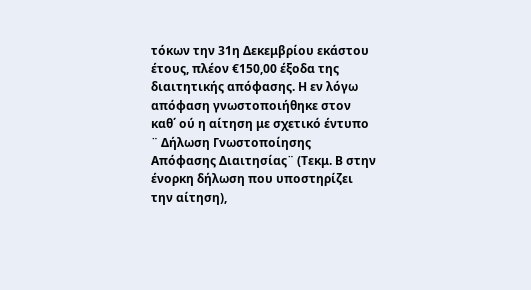τόκων την 31η Δεκεμβρίου εκάστου έτους, πλέον €150,00 έξοδα της διαιτητικής απόφασης. Η εν λόγω απόφαση γνωστοποιήθηκε στον καθ΄ ού η αίτηση με σχετικό έντυπο ¨ Δήλωση Γνωστοποίησης Απόφασης Διαιτησίας¨ (Τεκμ. Β στην ένορκη δήλωση που υποστηρίζει την αίτηση),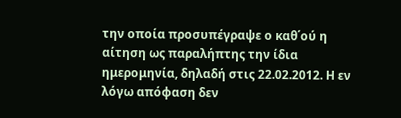την οποία προσυπέγραψε ο καθ΄ού η αίτηση ως παραλήπτης την ίδια ημερομηνία, δηλαδή στις 22.02.2012. Η εν λόγω απόφαση δεν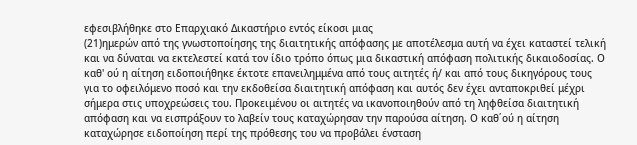εφεσιβλήθηκε στο Επαρχιακό Δικαστήριο εντός είκοσι μιας
(21)ημερών από της γνωστοποίησης της διαιτητικής απόφασης με αποτέλεσμα αυτή να έχει καταστεί τελική και να δύναται να εκτελεστεί κατά τον ίδιο τρόπο όπως μια δικαστική απόφαση πολιτικής δικαιοδοσίας. Ο καθ' ού η αίτηση ειδοποιήθηκε έκτοτε επανειλημμένα από τους αιτητές ή/ και από τους δικηγόρους τους για το οφειλόμενο ποσό και την εκδοθείσα διαιτητική απόφαση και αυτός δεν έχει ανταποκριθεί μέχρι σήμερα στις υποχρεώσεις του. Προκειμένου οι αιτητές να ικανοποιηθούν από τη ληφθείσα διαιτητική απόφαση και να εισπράξουν το λαβείν τους καταχώρησαν την παρούσα αίτηση. Ο καθ΄ού η αίτηση καταχώρησε ειδοποίηση περί της πρόθεσης του να προβάλει ένσταση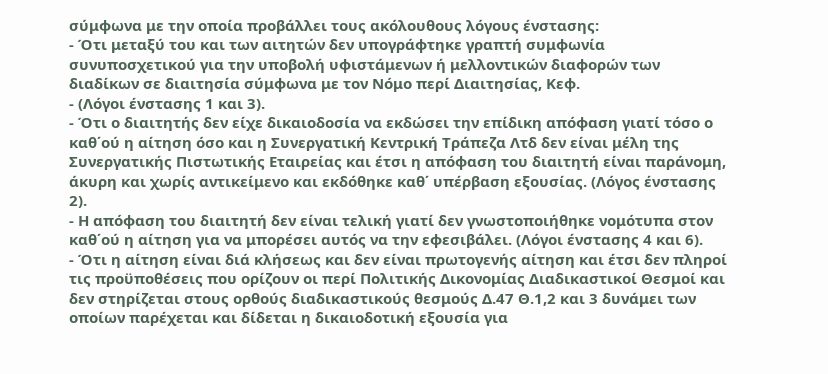σύμφωνα με την οποία προβάλλει τους ακόλουθους λόγους ένστασης:
- Ότι μεταξύ του και των αιτητών δεν υπογράφτηκε γραπτή συμφωνία συνυποσχετικού για την υποβολή υφιστάμενων ή μελλοντικών διαφορών των διαδίκων σε διαιτησία σύμφωνα με τον Νόμο περί Διαιτησίας, Κεφ.
- (Λόγοι ένστασης 1 και 3).
- Ότι ο διαιτητής δεν είχε δικαιοδοσία να εκδώσει την επίδικη απόφαση γιατί τόσο ο καθ΄ού η αίτηση όσο και η Συνεργατική Κεντρική Τράπεζα Λτδ δεν είναι μέλη της Συνεργατικής Πιστωτικής Εταιρείας και έτσι η απόφαση του διαιτητή είναι παράνομη, άκυρη και χωρίς αντικείμενο και εκδόθηκε καθ΄ υπέρβαση εξουσίας. (Λόγος ένστασης 2).
- Η απόφαση του διαιτητή δεν είναι τελική γιατί δεν γνωστοποιήθηκε νομότυπα στον καθ΄ού η αίτηση για να μπορέσει αυτός να την εφεσιβάλει. (Λόγοι ένστασης 4 και 6).
- Ότι η αίτηση είναι διά κλήσεως και δεν είναι πρωτογενής αίτηση και έτσι δεν πληροί τις προϋποθέσεις που ορίζουν οι περί Πολιτικής Δικονομίας Διαδικαστικοί Θεσμοί και δεν στηρίζεται στους ορθούς διαδικαστικούς θεσμούς Δ.47 Θ.1,2 και 3 δυνάμει των οποίων παρέχεται και δίδεται η δικαιοδοτική εξουσία για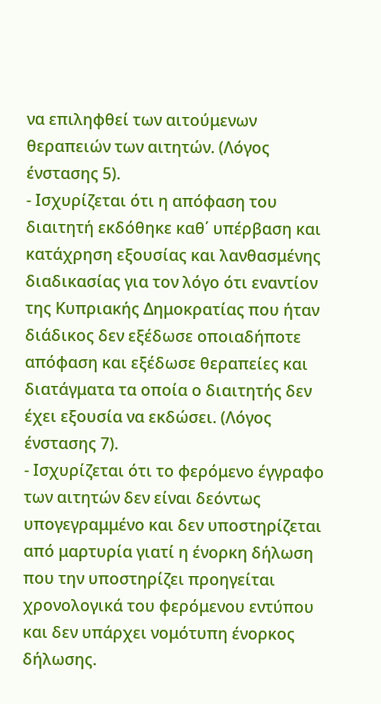να επιληφθεί των αιτούμενων θεραπειών των αιτητών. (Λόγος ένστασης 5).
- Ισχυρίζεται ότι η απόφαση του διαιτητή εκδόθηκε καθ΄ υπέρβαση και κατάχρηση εξουσίας και λανθασμένης διαδικασίας για τον λόγο ότι εναντίον της Κυπριακής Δημοκρατίας που ήταν διάδικος δεν εξέδωσε οποιαδήποτε απόφαση και εξέδωσε θεραπείες και διατάγματα τα οποία ο διαιτητής δεν έχει εξουσία να εκδώσει. (Λόγος ένστασης 7).
- Ισχυρίζεται ότι το φερόμενο έγγραφο των αιτητών δεν είναι δεόντως υπογεγραμμένο και δεν υποστηρίζεται από μαρτυρία γιατί η ένορκη δήλωση που την υποστηρίζει προηγείται χρονολογικά του φερόμενου εντύπου και δεν υπάρχει νομότυπη ένορκος δήλωσης.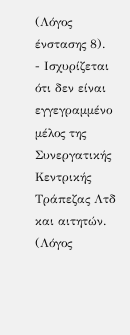(Λόγος ένστασης 8).
- Ισχυρίζεται ότι δεν είναι εγγεγραμμένο μέλος της Συνεργατικής Κεντρικής Τράπεζας Λτδ και αιτητών. (Λόγος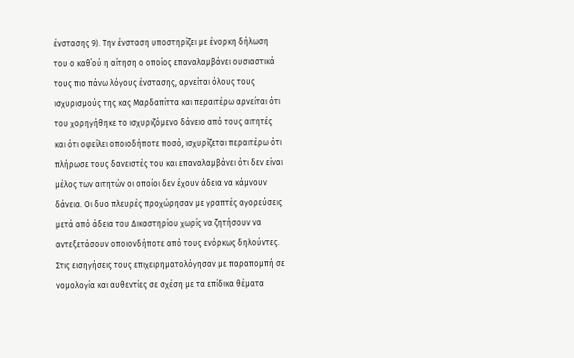ένστασης 9). Την ένσταση υποστηρίζει με ένορκη δήλωση του ο καθ΄ού η αίτηση ο οποίος επαναλαμβάνει ουσιαστικά τους πιο πάνω λόγους ένστασης, αρνείται όλους τους ισχυρισμούς της κας Μαρδαπίττα και περαιτέρω αρνείται ότι του χορηγήθηκε το ισχυριζόμενο δάνειο από τους αιτητές και ότι οφείλει οποιοδήποτε ποσό, ισχυρίζεται περαιτέρω ότι πλήρωσε τους δανειστές του και επαναλαμβάνει ότι δεν είναι μέλος των αιτητών οι οποίοι δεν έχουν άδεια να κάμνουν δάνεια. Οι δυο πλευρές προχώρησαν με γραπτές αγορεύσεις μετά από άδεια του Δικαστηρίου χωρίς να ζητήσουν να αντεξετάσουν οποιονδήποτε από τους ενόρκως δηλούντες. Στις εισηγήσεις τους επιχειρηματολόγησαν με παραπομπή σε νομολογία και αυθεντίες σε σχέση με τα επίδικα θέματα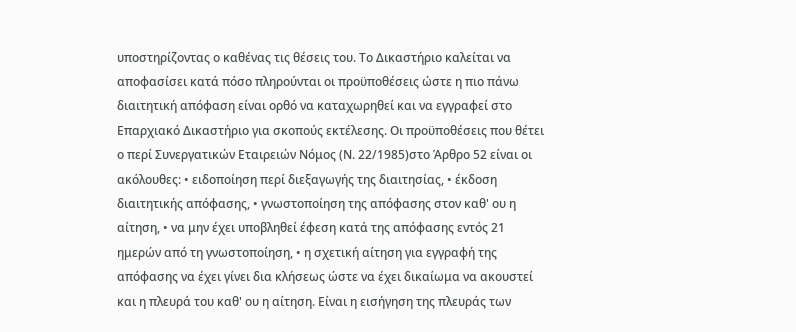υποστηρίζοντας ο καθένας τις θέσεις του. Το Δικαστήριο καλείται να αποφασίσει κατά πόσο πληρούνται οι προϋποθέσεις ώστε η πιο πάνω διαιτητική απόφαση είναι ορθό να καταχωρηθεί και να εγγραφεί στο Επαρχιακό Δικαστήριο για σκοπούς εκτέλεσης. Οι προϋποθέσεις που θέτει ο περί Συνεργατικών Εταιρειών Νόμος (Ν. 22/1985)στο Άρθρο 52 είναι οι ακόλουθες: • ειδοποίηση περί διεξαγωγής της διαιτησίας, • έκδοση διαιτητικής απόφασης, • γνωστοποίηση της απόφασης στον καθ' ου η αίτηση, • να μην έχει υποβληθεί έφεση κατά της απόφασης εντός 21 ημερών από τη γνωστοποίηση, • η σχετική αίτηση για εγγραφή της απόφασης να έχει γίνει δια κλήσεως ώστε να έχει δικαίωμα να ακουστεί και η πλευρά του καθ' ου η αίτηση. Είναι η εισήγηση της πλευράς των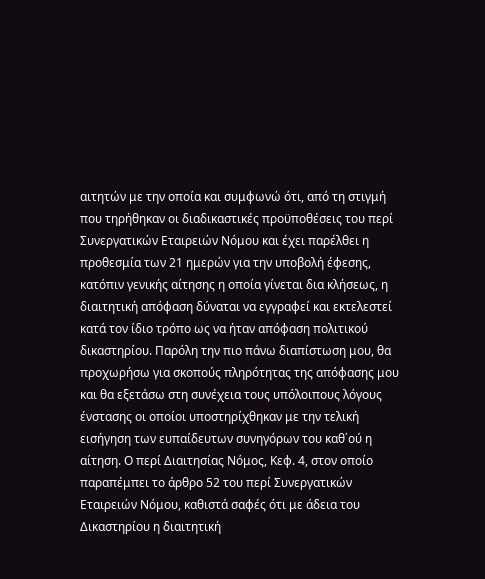αιτητών με την οποία και συμφωνώ ότι, από τη στιγμή που τηρήθηκαν οι διαδικαστικές προϋποθέσεις του περί Συνεργατικών Εταιρειών Νόμου και έχει παρέλθει η προθεσμία των 21 ημερών για την υποβολή έφεσης, κατόπιν γενικής αίτησης η οποία γίνεται δια κλήσεως, η διαιτητική απόφαση δύναται να εγγραφεί και εκτελεστεί κατά τον ίδιο τρόπο ως να ήταν απόφαση πολιτικού δικαστηρίου. Παρόλη την πιο πάνω διαπίστωση μου, θα προχωρήσω για σκοπούς πληρότητας της απόφασης μου και θα εξετάσω στη συνέχεια τους υπόλοιπους λόγους ένστασης οι οποίοι υποστηρίχθηκαν με την τελική εισήγηση των ευπαίδευτων συνηγόρων του καθ΄ού η αίτηση. Ο περί Διαιτησίας Νόμος, Κεφ. 4, στον οποίο παραπέμπει το άρθρο 52 του περί Συνεργατικών Εταιρειών Νόμου, καθιστά σαφές ότι με άδεια του Δικαστηρίου η διαιτητική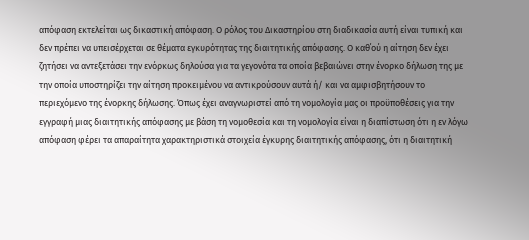απόφαση εκτελείται ως δικαστική απόφαση. Ο ρόλος του Δικαστηρίου στη διαδικασία αυτή είναι τυπική και δεν πρέπει να υπεισέρχεται σε θέματα εγκυρότητας της διαιτητικής απόφασης. Ο καθ΄ού η αίτηση δεν έχει ζητήσει να αντεξετάσει την ενόρκως δηλούσα για τα γεγονότα τα οποία βεβαιώνει στην ένορκο δήλωση της με την οποία υποστηρίζει την αίτηση προκειμένου να αντικρούσουν αυτά ή/ και να αμφισβητήσουν το περιεχόμενο της ένορκης δήλωσης. Όπως έχει αναγνωριστεί από τη νομολογία μας οι προϋποθέσεις για την εγγραφή μιας διαιτητικής απόφασης με βάση τη νομοθεσία και τη νομολογία είναι η διαπίστωση ότι η εν λόγω απόφαση φέρει τα απαραίτητα χαρακτηριστικά στοιχεία έγκυρης διαιτητικής απόφασης, ότι η διαιτητική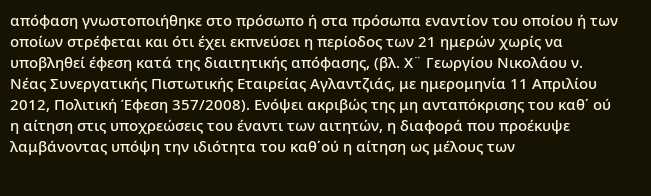απόφαση γνωστοποιήθηκε στο πρόσωπο ή στα πρόσωπα εναντίον του οποίου ή των οποίων στρέφεται και ότι έχει εκπνεύσει η περίοδος των 21 ημερών χωρίς να υποβληθεί έφεση κατά της διαιτητικής απόφασης, (βλ. Χ¨ Γεωργίου Νικολάου ν. Νέας Συνεργατικής Πιστωτικής Εταιρείας Αγλαντζιάς, με ημερομηνία 11 Απριλίου 2012, Πολιτική Έφεση 357/2008). Ενόψει ακριβώς της μη ανταπόκρισης του καθ΄ ού η αίτηση στις υποχρεώσεις του έναντι των αιτητών, η διαφορά που προέκυψε λαμβάνοντας υπόψη την ιδιότητα του καθ΄ού η αίτηση ως μέλους των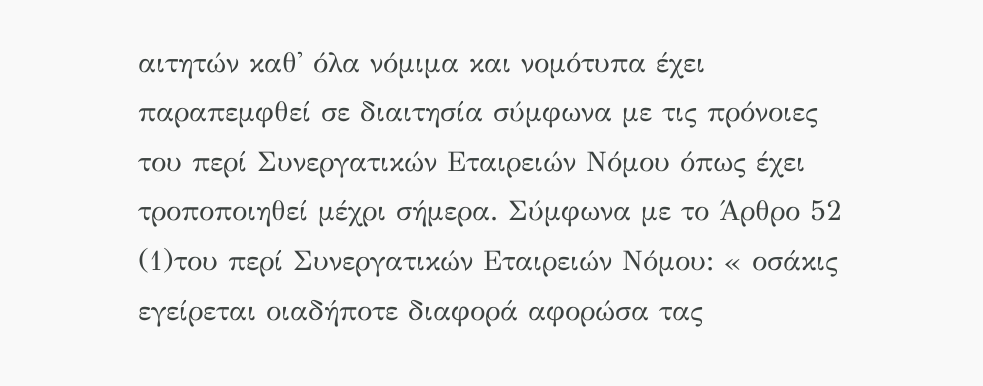αιτητών καθ' όλα νόμιμα και νομότυπα έχει παραπεμφθεί σε διαιτησία σύμφωνα με τις πρόνοιες του περί Συνεργατικών Εταιρειών Νόμου όπως έχει τροποποιηθεί μέχρι σήμερα. Σύμφωνα με το Άρθρο 52
(1)του περί Συνεργατικών Εταιρειών Νόμου: « οσάκις εγείρεται οιαδήποτε διαφορά αφορώσα τας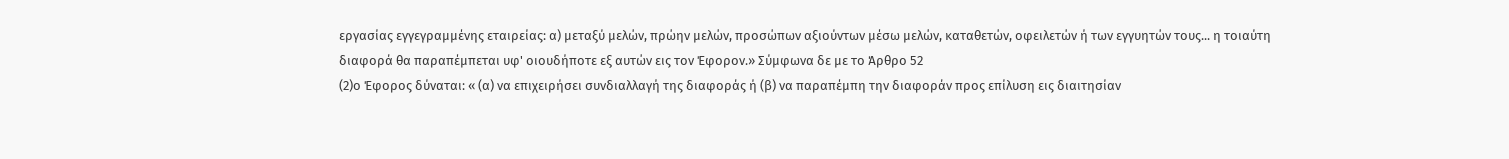εργασίας εγγεγραμμένης εταιρείας: α) μεταξύ μελών, πρώην μελών, προσώπων αξιούντων μέσω μελών, καταθετών, οφειλετών ή των εγγυητών τους... η τοιαύτη διαφορά θα παραπέμπεται υφ' οιουδήποτε εξ αυτών εις τον Έφορον.» Σύμφωνα δε με το Άρθρο 52
(2)ο Έφορος δύναται: « (α) να επιχειρήσει συνδιαλλαγή της διαφοράς ή (β) να παραπέμπη την διαφοράν προς επίλυση εις διαιτησίαν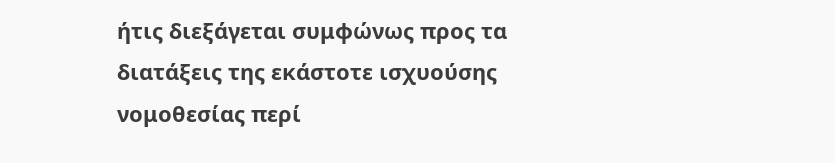ήτις διεξάγεται συμφώνως προς τα διατάξεις της εκάστοτε ισχυούσης νομοθεσίας περί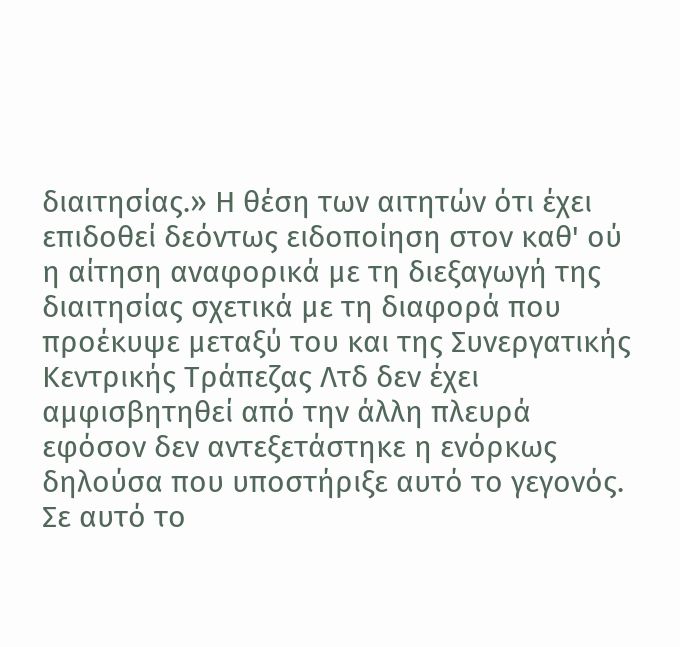διαιτησίας.» Η θέση των αιτητών ότι έχει επιδοθεί δεόντως ειδοποίηση στον καθ' ού η αίτηση αναφορικά με τη διεξαγωγή της διαιτησίας σχετικά με τη διαφορά που προέκυψε μεταξύ του και της Συνεργατικής Κεντρικής Τράπεζας Λτδ δεν έχει αμφισβητηθεί από την άλλη πλευρά εφόσον δεν αντεξετάστηκε η ενόρκως δηλούσα που υποστήριξε αυτό το γεγονός. Σε αυτό το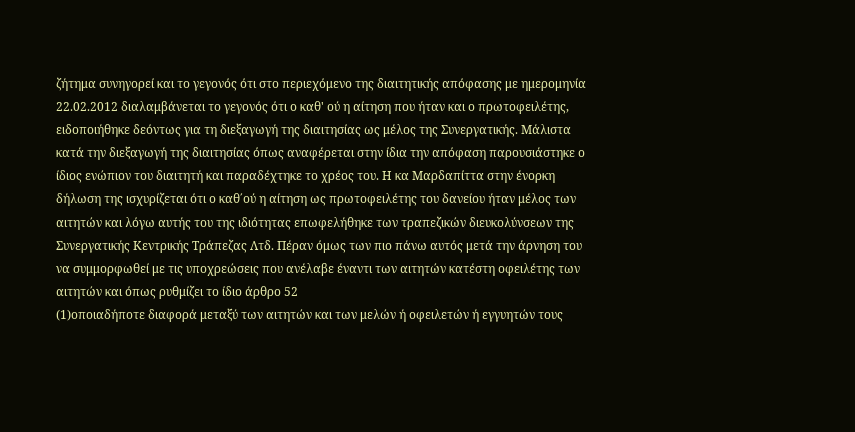ζήτημα συνηγορεί και το γεγονός ότι στο περιεχόμενο της διαιτητικής απόφασης με ημερομηνία 22.02.2012 διαλαμβάνεται το γεγονός ότι ο καθ' ού η αίτηση που ήταν και ο πρωτοφειλέτης, ειδοποιήθηκε δεόντως για τη διεξαγωγή της διαιτησίας ως μέλος της Συνεργατικής. Μάλιστα κατά την διεξαγωγή της διαιτησίας όπως αναφέρεται στην ίδια την απόφαση παρουσιάστηκε ο ίδιος ενώπιον του διαιτητή και παραδέχτηκε το χρέος του. Η κα Μαρδαπίττα στην ένορκη δήλωση της ισχυρίζεται ότι ο καθ΄ού η αίτηση ως πρωτοφειλέτης του δανείου ήταν μέλος των αιτητών και λόγω αυτής του της ιδιότητας επωφελήθηκε των τραπεζικών διευκολύνσεων της Συνεργατικής Κεντρικής Τράπεζας Λτδ. Πέραν όμως των πιο πάνω αυτός μετά την άρνηση του να συμμορφωθεί με τις υποχρεώσεις που ανέλαβε έναντι των αιτητών κατέστη οφειλέτης των αιτητών και όπως ρυθμίζει το ίδιο άρθρο 52
(1)οποιαδήποτε διαφορά μεταξύ των αιτητών και των μελών ή οφειλετών ή εγγυητών τους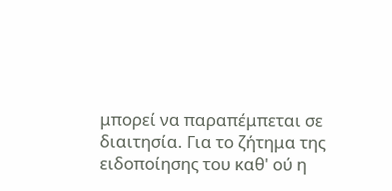μπορεί να παραπέμπεται σε διαιτησία. Για το ζήτημα της ειδοποίησης του καθ' ού η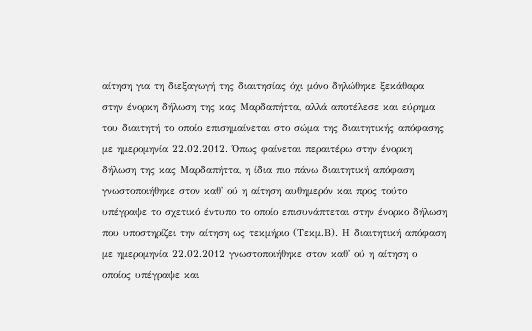αίτηση για τη διεξαγωγή της διαιτησίας όχι μόνο δηλώθηκε ξεκάθαρα στην ένορκη δήλωση της κας Μαρδαπήττα, αλλά αποτέλεσε και εύρημα του διαιτητή το οποίο επισημαίνεται στο σώμα της διαιτητικής απόφασης με ημερομηνία 22.02.2012. Όπως φαίνεται περαιτέρω στην ένορκη δήλωση της κας Μαρδαπήττα, η ίδια πιο πάνω διαιτητική απόφαση γνωστοποιήθηκε στον καθ' ού η αίτηση αυθημερόν και προς τούτο υπέγραψε το σχετικό έντυπο το οποίο επισυνάπτεται στην ένορκο δήλωση που υποστηρίζει την αίτηση ως τεκμήριο (Τεκμ.Β). Η διαιτητική απόφαση με ημερομηνία 22.02.2012 γνωστοποιήθηκε στον καθ' ού η αίτηση ο οποίος υπέγραψε και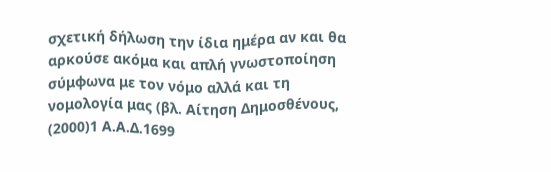σχετική δήλωση την ίδια ημέρα αν και θα αρκούσε ακόμα και απλή γνωστοποίηση σύμφωνα με τον νόμο αλλά και τη νομολογία μας (βλ. Αίτηση Δημοσθένους,
(2000)1 Α.Α.Δ.1699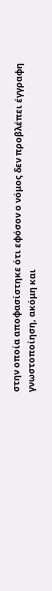στην οποία αποφασίστηκε ότι εφόσον ο νόμος δεν προβλέπει έγγραφη γνωστοποίηση, ακόμη και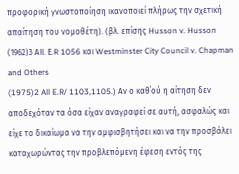προφορική γνωστοποίηση ικανοποιεί πλήρως την σχετική απαίτηση του νομοθέτη). (βλ. επίσης Husson v. Husson
(1962)3 ΑΙΙ. Ε.R 1056 και Westminster City Council v. Chapman and Others
(1975)2 All E.R/ 1103,1105.) Αν ο καθ΄ού η αίτηση δεν αποδεχόταν τα όσα είχαν αναγραφεί σε αυτή, ασφαλώς και είχε το δικαίωμα να την αμφισβητήσει και να την προσβάλει καταχωρώντας την προβλεπόμενη έφεση εντός της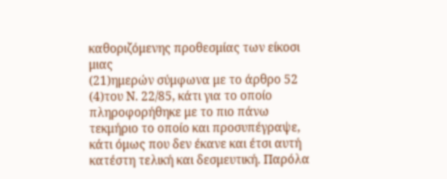καθοριζόμενης προθεσμίας των είκοσι μιας
(21)ημερών σύμφωνα με το άρθρο 52
(4)του Ν. 22/85, κάτι για το οποίο πληροφορήθηκε με το πιο πάνω τεκμήριο το οποίο και προσυπέγραψε, κάτι όμως που δεν έκανε και έτσι αυτή κατέστη τελική και δεσμευτική. Παρόλα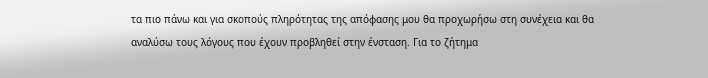τα πιο πάνω και για σκοπούς πληρότητας της απόφασης μου θα προχωρήσω στη συνέχεια και θα αναλύσω τους λόγους που έχουν προβληθεί στην ένσταση. Για το ζήτημα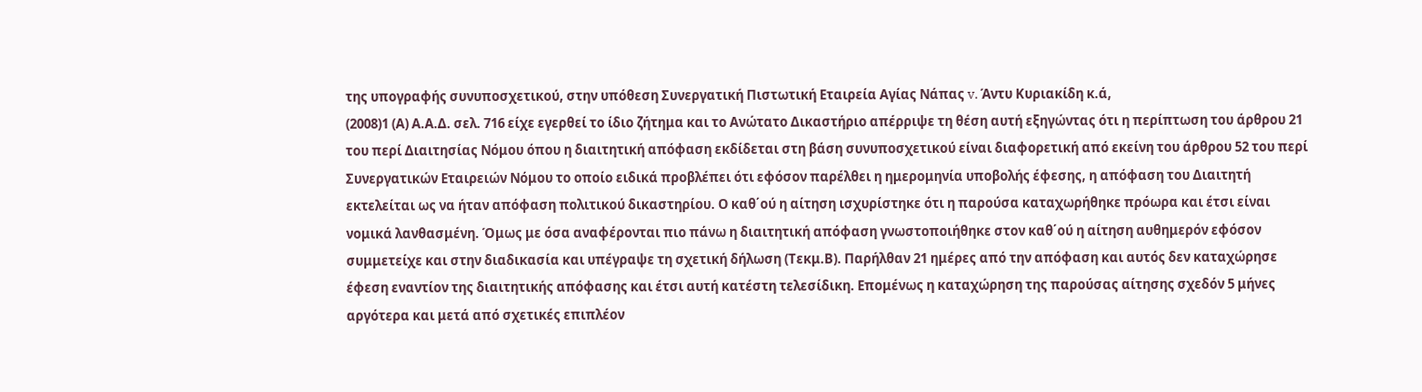της υπογραφής συνυποσχετικού, στην υπόθεση Συνεργατική Πιστωτική Εταιρεία Αγίας Νάπας v. Άντυ Κυριακίδη κ.ά,
(2008)1 (Α) Α.Α.Δ. σελ. 716 είχε εγερθεί το ίδιο ζήτημα και το Ανώτατο Δικαστήριο απέρριψε τη θέση αυτή εξηγώντας ότι η περίπτωση του άρθρου 21 του περί Διαιτησίας Νόμου όπου η διαιτητική απόφαση εκδίδεται στη βάση συνυποσχετικού είναι διαφορετική από εκείνη του άρθρου 52 του περί Συνεργατικών Εταιρειών Νόμου το οποίο ειδικά προβλέπει ότι εφόσον παρέλθει η ημερομηνία υποβολής έφεσης, η απόφαση του Διαιτητή εκτελείται ως να ήταν απόφαση πολιτικού δικαστηρίου. Ο καθ΄ού η αίτηση ισχυρίστηκε ότι η παρούσα καταχωρήθηκε πρόωρα και έτσι είναι νομικά λανθασμένη. Όμως με όσα αναφέρονται πιο πάνω η διαιτητική απόφαση γνωστοποιήθηκε στον καθ΄ού η αίτηση αυθημερόν εφόσον συμμετείχε και στην διαδικασία και υπέγραψε τη σχετική δήλωση (Τεκμ.Β). Παρήλθαν 21 ημέρες από την απόφαση και αυτός δεν καταχώρησε έφεση εναντίον της διαιτητικής απόφασης και έτσι αυτή κατέστη τελεσίδικη. Επομένως η καταχώρηση της παρούσας αίτησης σχεδόν 5 μήνες αργότερα και μετά από σχετικές επιπλέον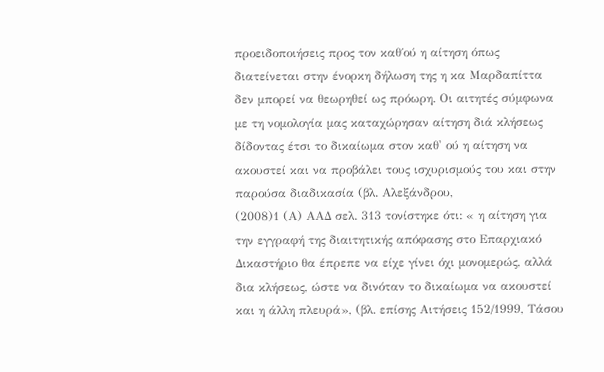προειδοποιήσεις προς τον καθ΄ού η αίτηση όπως διατείνεται στην ένορκη δήλωση της η κα Μαρδαπίττα δεν μπορεί να θεωρηθεί ως πρόωρη. Οι αιτητές σύμφωνα με τη νομολογία μας καταχώρησαν αίτηση διά κλήσεως δίδοντας έτσι το δικαίωμα στον καθ' ού η αίτηση να ακουστεί και να προβάλει τους ισχυρισμούς του και στην παρούσα διαδικασία (βλ. Αλεξάνδρου,
(2008)1 (Α) ΑΑΔ σελ. 313 τονίστηκε ότι: « η αίτηση για την εγγραφή της διαιτητικής απόφασης στο Επαρχιακό Δικαστήριο θα έπρεπε να είχε γίνει όχι μονομερώς, αλλά δια κλήσεως, ώστε να δινόταν το δικαίωμα να ακουστεί και η άλλη πλευρά», (βλ. επίσης Αιτήσεις 152/1999, Τάσου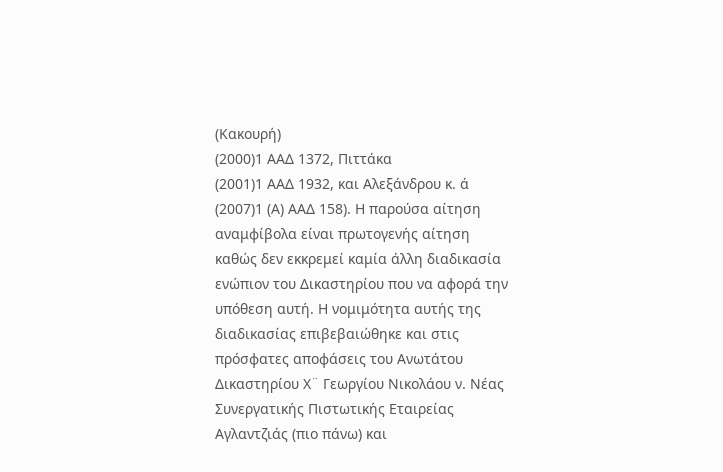(Κακουρή)
(2000)1 ΑΑΔ 1372, Πιττάκα
(2001)1 ΑΑΔ 1932, και Αλεξάνδρου κ. ά
(2007)1 (Α) ΑΑΔ 158). Η παρούσα αίτηση αναμφίβολα είναι πρωτογενής αίτηση καθώς δεν εκκρεμεί καμία άλλη διαδικασία ενώπιον του Δικαστηρίου που να αφορά την υπόθεση αυτή. Η νομιμότητα αυτής της διαδικασίας επιβεβαιώθηκε και στις πρόσφατες αποφάσεις του Ανωτάτου Δικαστηρίου Χ¨ Γεωργίου Νικολάου ν. Νέας Συνεργατικής Πιστωτικής Εταιρείας Αγλαντζιάς (πιο πάνω) και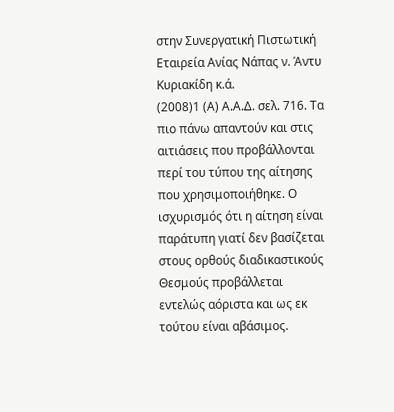στην Συνεργατική Πιστωτική Εταιρεία Ανίας Νάπας ν. Άντυ Κυριακίδη κ.ά.
(2008)1 (Α) Α.Α.Δ. σελ. 716. Τα πιο πάνω απαντούν και στις αιτιάσεις που προβάλλονται περί του τύπου της αίτησης που χρησιμοποιήθηκε. Ο ισχυρισμός ότι η αίτηση είναι παράτυπη γιατί δεν βασίζεται στους ορθούς διαδικαστικούς Θεσμούς προβάλλεται εντελώς αόριστα και ως εκ τούτου είναι αβάσιμος.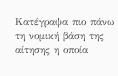Κατέγραψα πιο πάνω τη νομική βάση της αίτησης η οποία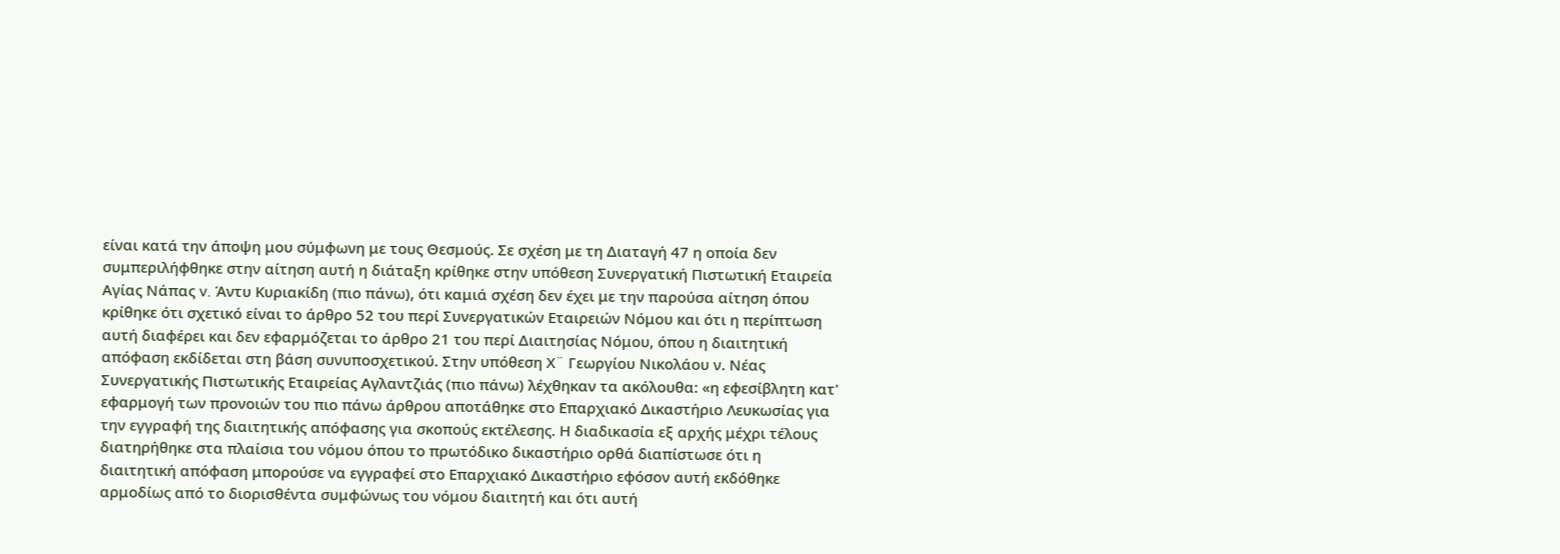είναι κατά την άποψη μου σύμφωνη με τους Θεσμούς. Σε σχέση με τη Διαταγή 47 η οποία δεν συμπεριλήφθηκε στην αίτηση αυτή η διάταξη κρίθηκε στην υπόθεση Συνεργατική Πιστωτική Εταιρεία Αγίας Νάπας v. Άντυ Κυριακίδη (πιο πάνω), ότι καμιά σχέση δεν έχει με την παρούσα αίτηση όπου κρίθηκε ότι σχετικό είναι το άρθρο 52 του περί Συνεργατικών Εταιρειών Νόμου και ότι η περίπτωση αυτή διαφέρει και δεν εφαρμόζεται το άρθρο 21 του περί Διαιτησίας Νόμου, όπου η διαιτητική απόφαση εκδίδεται στη βάση συνυποσχετικού. Στην υπόθεση Χ¨ Γεωργίου Νικολάου ν. Νέας Συνεργατικής Πιστωτικής Εταιρείας Αγλαντζιάς (πιο πάνω) λέχθηκαν τα ακόλουθα: «η εφεσίβλητη κατ' εφαρμογή των προνοιών του πιο πάνω άρθρου αποτάθηκε στο Επαρχιακό Δικαστήριο Λευκωσίας για την εγγραφή της διαιτητικής απόφασης για σκοπούς εκτέλεσης. Η διαδικασία εξ αρχής μέχρι τέλους διατηρήθηκε στα πλαίσια του νόμου όπου το πρωτόδικο δικαστήριο ορθά διαπίστωσε ότι η διαιτητική απόφαση μπορούσε να εγγραφεί στο Επαρχιακό Δικαστήριο εφόσον αυτή εκδόθηκε αρμοδίως από το διορισθέντα συμφώνως του νόμου διαιτητή και ότι αυτή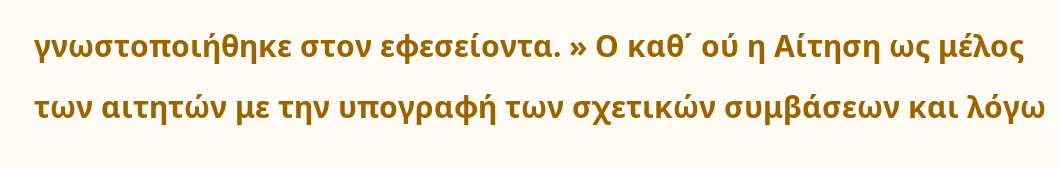γνωστοποιήθηκε στον εφεσείοντα. » Ο καθ΄ ού η Αίτηση ως μέλος των αιτητών με την υπογραφή των σχετικών συμβάσεων και λόγω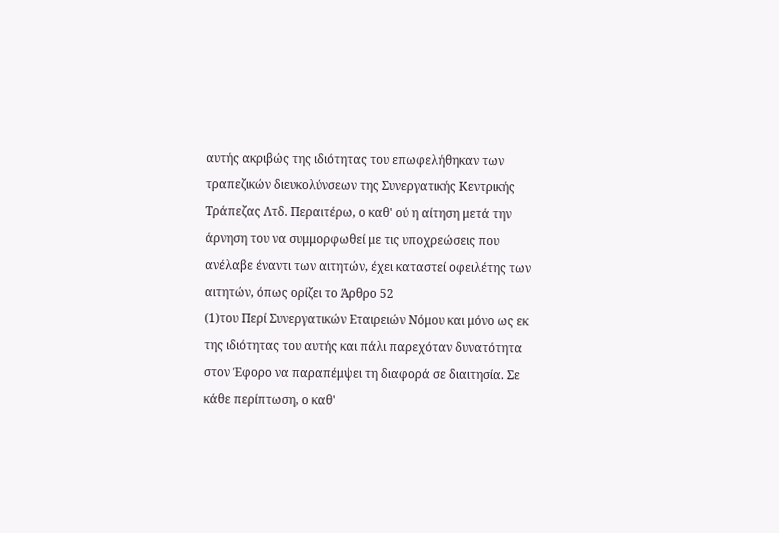αυτής ακριβώς της ιδιότητας του επωφελήθηκαν των τραπεζικών διευκολύνσεων της Συνεργατικής Κεντρικής Τράπεζας Λτδ. Περαιτέρω, ο καθ' ού η αίτηση μετά την άρνηση του να συμμορφωθεί με τις υποχρεώσεις που ανέλαβε έναντι των αιτητών, έχει καταστεί οφειλέτης των αιτητών, όπως ορίζει το Άρθρο 52
(1)του Περί Συνεργατικών Εταιρειών Νόμου και μόνο ως εκ της ιδιότητας του αυτής και πάλι παρεχόταν δυνατότητα στον Έφορο να παραπέμψει τη διαφορά σε διαιτησία. Σε κάθε περίπτωση, ο καθ'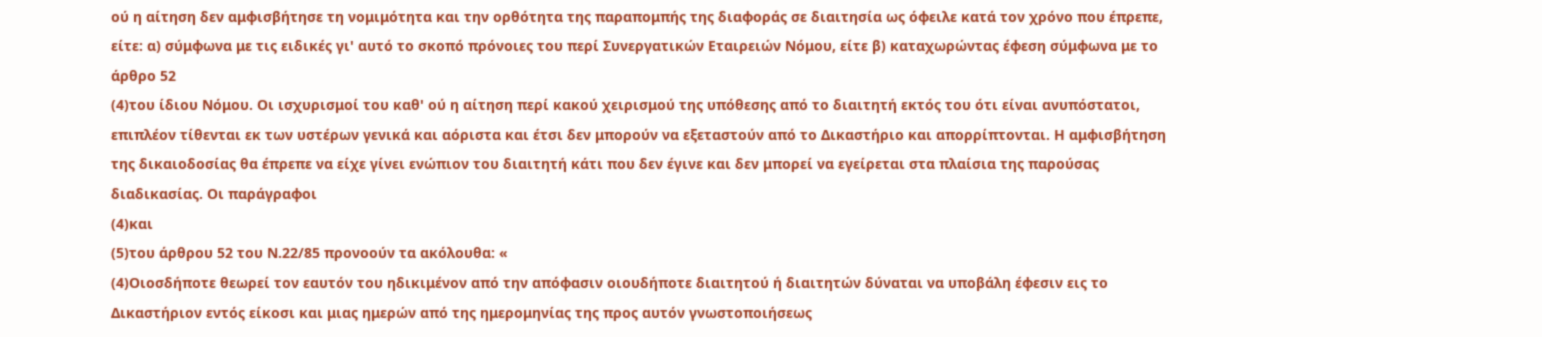ού η αίτηση δεν αμφισβήτησε τη νομιμότητα και την ορθότητα της παραπομπής της διαφοράς σε διαιτησία ως όφειλε κατά τον χρόνο που έπρεπε, είτε: α) σύμφωνα με τις ειδικές γι' αυτό το σκοπό πρόνοιες του περί Συνεργατικών Εταιρειών Νόμου, είτε β) καταχωρώντας έφεση σύμφωνα με το άρθρο 52
(4)του ίδιου Νόμου. Οι ισχυρισμοί του καθ' ού η αίτηση περί κακού χειρισμού της υπόθεσης από το διαιτητή εκτός του ότι είναι ανυπόστατοι, επιπλέον τίθενται εκ των υστέρων γενικά και αόριστα και έτσι δεν μπορούν να εξεταστούν από το Δικαστήριο και απορρίπτονται. Η αμφισβήτηση της δικαιοδοσίας θα έπρεπε να είχε γίνει ενώπιον του διαιτητή κάτι που δεν έγινε και δεν μπορεί να εγείρεται στα πλαίσια της παρούσας διαδικασίας. Οι παράγραφοι
(4)και
(5)του άρθρου 52 του Ν.22/85 προνοούν τα ακόλουθα: «
(4)Οιοσδήποτε θεωρεί τον εαυτόν του ηδικιμένον από την απόφασιν οιουδήποτε διαιτητού ή διαιτητών δύναται να υποβάλη έφεσιν εις το Δικαστήριον εντός είκοσι και μιας ημερών από της ημερομηνίας της προς αυτόν γνωστοποιήσεως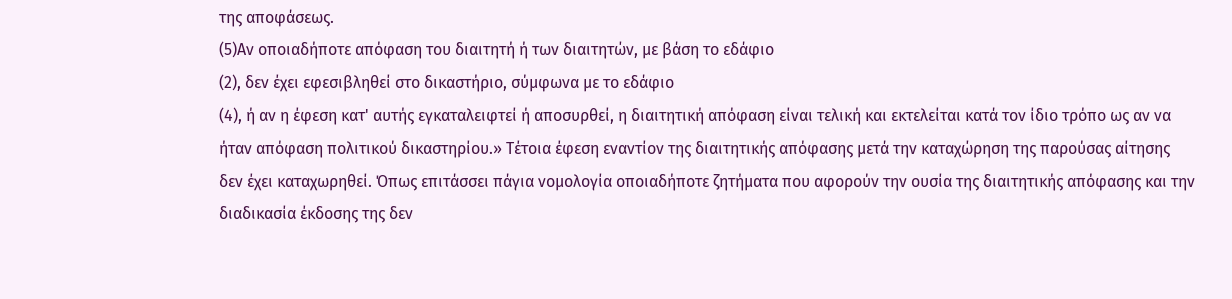της αποφάσεως.
(5)Αν οποιαδήποτε απόφαση του διαιτητή ή των διαιτητών, με βάση το εδάφιο
(2), δεν έχει εφεσιβληθεί στο δικαστήριο, σύμφωνα με το εδάφιο
(4), ή αν η έφεση κατ' αυτής εγκαταλειφτεί ή αποσυρθεί, η διαιτητική απόφαση είναι τελική και εκτελείται κατά τον ίδιο τρόπο ως αν να ήταν απόφαση πολιτικού δικαστηρίου.» Τέτοια έφεση εναντίον της διαιτητικής απόφασης μετά την καταχώρηση της παρούσας αίτησης δεν έχει καταχωρηθεί. Όπως επιτάσσει πάγια νομολογία οποιαδήποτε ζητήματα που αφορούν την ουσία της διαιτητικής απόφασης και την διαδικασία έκδοσης της δεν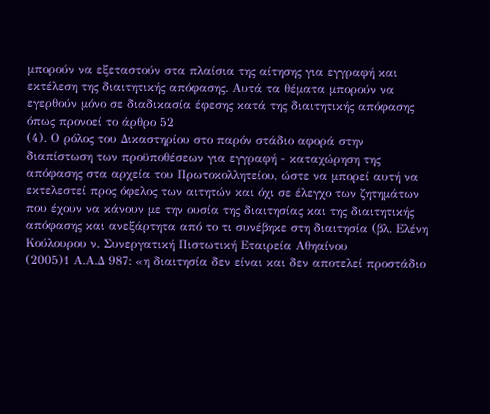μπορούν να εξεταστούν στα πλαίσια της αίτησης για εγγραφή και εκτέλεση της διαιτητικής απόφασης. Αυτά τα θέματα μπορούν να εγερθούν μόνο σε διαδικασία έφεσης κατά της διαιτητικής απόφασης όπως προνοεί το άρθρο 52
(4). Ο ρόλος του Δικαστηρίου στο παρόν στάδιο αφορά στην διαπίστωση των προϋποθέσεων για εγγραφή - καταχώρηση της απόφασης στα αρχεία του Πρωτοκολλητείου, ώστε να μπορεί αυτή να εκτελεστεί προς όφελος των αιτητών και όχι σε έλεγχο των ζητημάτων που έχουν να κάνουν με την ουσία της διαιτησίας και της διαιτητικής απόφασης και ανεξάρτητα από το τι συνέβηκε στη διαιτησία (βλ. Ελένη Κούλουρου ν. Συνεργατική Πιστωτική Εταιρεία Αθηαίνου
(2005)1 Α.Α.Δ 987: «η διαιτησία δεν είναι και δεν αποτελεί προστάδιο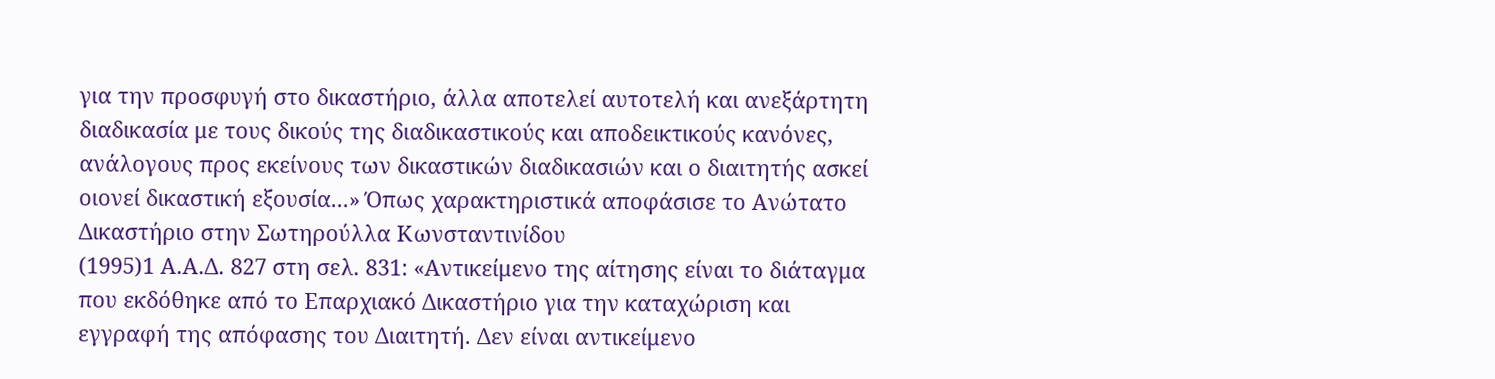για την προσφυγή στο δικαστήριο, άλλα αποτελεί αυτοτελή και ανεξάρτητη διαδικασία με τους δικούς της διαδικαστικούς και αποδεικτικούς κανόνες, ανάλογους προς εκείνους των δικαστικών διαδικασιών και ο διαιτητής ασκεί οιονεί δικαστική εξουσία...» Όπως χαρακτηριστικά αποφάσισε το Ανώτατο Δικαστήριο στην Σωτηρούλλα Κωνσταντινίδου
(1995)1 Α.Α.Δ. 827 στη σελ. 831: «Αντικείμενο της αίτησης είναι το διάταγμα που εκδόθηκε από το Επαρχιακό Δικαστήριο για την καταχώριση και εγγραφή της απόφασης του Διαιτητή. Δεν είναι αντικείμενο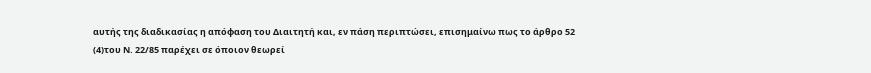αυτής της διαδικασίας η απόφαση του Διαιτητή και, εν πάση περιπτώσει, επισημαίνω πως το άρθρο 52
(4)του Ν. 22/85 παρέχει σε όποιον θεωρεί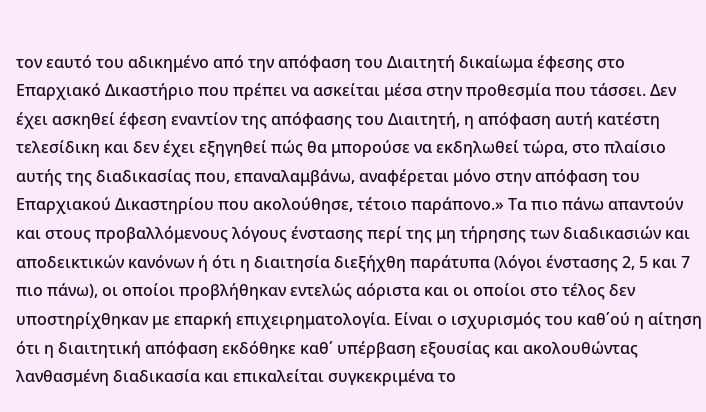τον εαυτό του αδικημένο από την απόφαση του Διαιτητή δικαίωμα έφεσης στο Επαρχιακό Δικαστήριο που πρέπει να ασκείται μέσα στην προθεσμία που τάσσει. Δεν έχει ασκηθεί έφεση εναντίον της απόφασης του Διαιτητή, η απόφαση αυτή κατέστη τελεσίδικη και δεν έχει εξηγηθεί πώς θα μπορούσε να εκδηλωθεί τώρα, στο πλαίσιο αυτής της διαδικασίας που, επαναλαμβάνω, αναφέρεται μόνο στην απόφαση του Επαρχιακού Δικαστηρίου που ακολούθησε, τέτοιο παράπονο.» Τα πιο πάνω απαντούν και στους προβαλλόμενους λόγους ένστασης περί της μη τήρησης των διαδικασιών και αποδεικτικών κανόνων ή ότι η διαιτησία διεξήχθη παράτυπα (λόγοι ένστασης 2, 5 και 7 πιο πάνω), οι οποίοι προβλήθηκαν εντελώς αόριστα και οι οποίοι στο τέλος δεν υποστηρίχθηκαν με επαρκή επιχειρηματολογία. Είναι ο ισχυρισμός του καθ΄ού η αίτηση ότι η διαιτητική απόφαση εκδόθηκε καθ΄ υπέρβαση εξουσίας και ακολουθώντας λανθασμένη διαδικασία και επικαλείται συγκεκριμένα το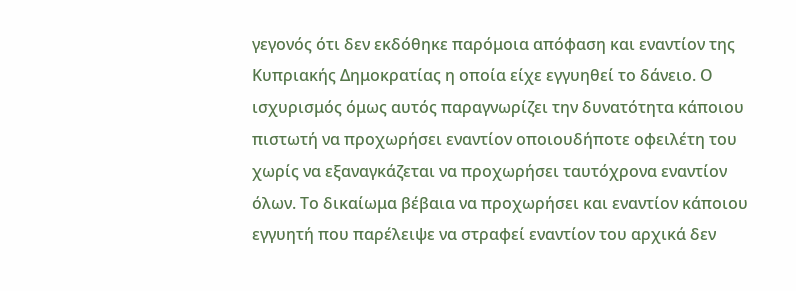γεγονός ότι δεν εκδόθηκε παρόμοια απόφαση και εναντίον της Κυπριακής Δημοκρατίας η οποία είχε εγγυηθεί το δάνειο. Ο ισχυρισμός όμως αυτός παραγνωρίζει την δυνατότητα κάποιου πιστωτή να προχωρήσει εναντίον οποιουδήποτε οφειλέτη του χωρίς να εξαναγκάζεται να προχωρήσει ταυτόχρονα εναντίον όλων. Το δικαίωμα βέβαια να προχωρήσει και εναντίον κάποιου εγγυητή που παρέλειψε να στραφεί εναντίον του αρχικά δεν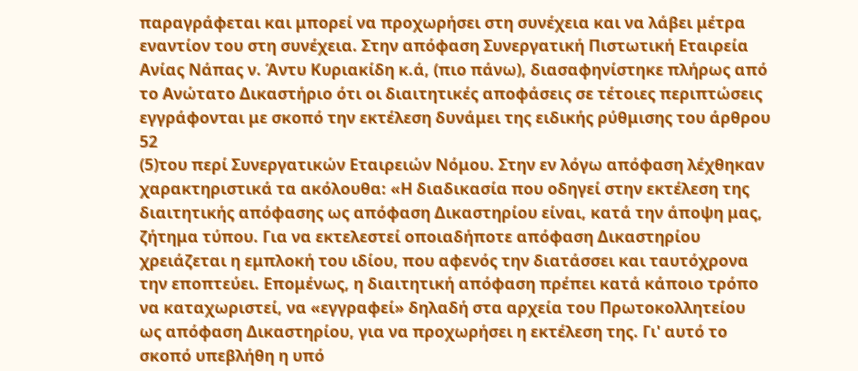παραγράφεται και μπορεί να προχωρήσει στη συνέχεια και να λάβει μέτρα εναντίον του στη συνέχεια. Στην απόφαση Συνεργατική Πιστωτική Εταιρεία Ανίας Νάπας ν. Άντυ Κυριακίδη κ.ά, (πιο πάνω), διασαφηνίστηκε πλήρως από το Ανώτατο Δικαστήριο ότι οι διαιτητικές αποφάσεις σε τέτοιες περιπτώσεις εγγράφονται με σκοπό την εκτέλεση δυνάμει της ειδικής ρύθμισης του άρθρου 52
(5)του περί Συνεργατικών Εταιρειών Νόμου. Στην εν λόγω απόφαση λέχθηκαν χαρακτηριστικά τα ακόλουθα: «Η διαδικασία που οδηγεί στην εκτέλεση της διαιτητικής απόφασης ως απόφαση Δικαστηρίου είναι, κατά την άποψη μας, ζήτημα τύπου. Για να εκτελεστεί οποιαδήποτε απόφαση Δικαστηρίου χρειάζεται η εμπλοκή του ιδίου, που αφενός την διατάσσει και ταυτόχρονα την εποπτεύει. Επομένως, η διαιτητική απόφαση πρέπει κατά κάποιο τρόπο να καταχωριστεί, να «εγγραφεί» δηλαδή στα αρχεία του Πρωτοκολλητείου ως απόφαση Δικαστηρίου, για να προχωρήσει η εκτέλεση της. Γι' αυτό το σκοπό υπεβλήθη η υπό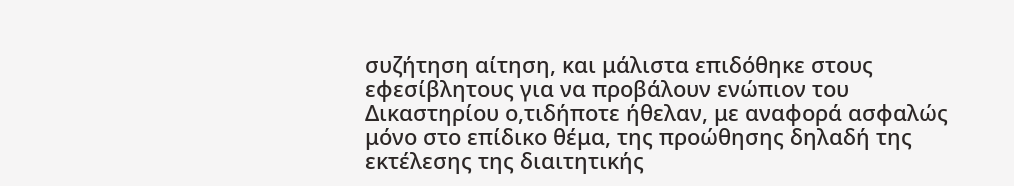συζήτηση αίτηση, και μάλιστα επιδόθηκε στους εφεσίβλητους για να προβάλουν ενώπιον του Δικαστηρίου ο,τιδήποτε ήθελαν, με αναφορά ασφαλώς μόνο στο επίδικο θέμα, της προώθησης δηλαδή της εκτέλεσης της διαιτητικής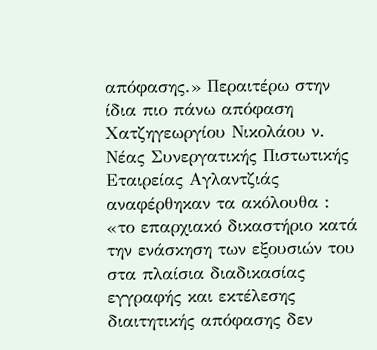απόφασης.» Περαιτέρω στην ίδια πιο πάνω απόφαση Χατζηγεωργίου Νικολάου ν. Νέας Συνεργατικής Πιστωτικής Εταιρείας Αγλαντζιάς αναφέρθηκαν τα ακόλουθα : «το επαρχιακό δικαστήριο κατά την ενάσκηση των εξουσιών του στα πλαίσια διαδικασίας εγγραφής και εκτέλεσης διαιτητικής απόφασης δεν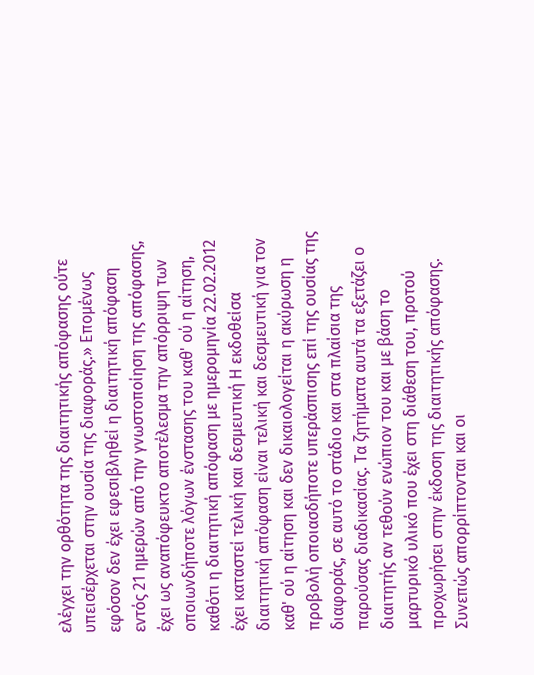ελέγχει την ορθότητα της διαιτητικής απόφασης ούτε υπεισέρχεται στην ουσία της διαφοράς.» Επομένως εφόσον δεν έχει εφεσιβληθεί η διαιτητική απόφαση εντός 21 ημερών από την γνωστοποίηση της απόφασης, έχει ως αναπόφευκτο αποτέλεσμα την απόρριψη των οποιωνδήποτε λόγων ένστασης του καθ' ού η αίτηση, καθότι η διαιτητική απόφαση με ημερομηνία 22.02.2012 έχει καταστεί τελική και δεσμευτική Η εκδοθείσα διαιτητική απόφαση είναι τελική και δεσμευτική για τον καθ' ού η αίτηση και δεν δικαιολογείται η ακύρωση η προβολή οποιασδήποτε υπεράσπισης επί της ουσίας της διαφοράς, σε αυτό το στάδιο και στα πλαίσια της παρούσας διαδικασίας. Τα ζητήματα αυτά τα εξετάζει ο διαιτητής αν τεθούν ενώπιον του και με βάση το μαρτυρικό υλικό που έχει στη διάθεση του, προτού προχωρήσει στην έκδοση της διαιτητικής απόφασης. Συνεπώς απορρίπτονται και οι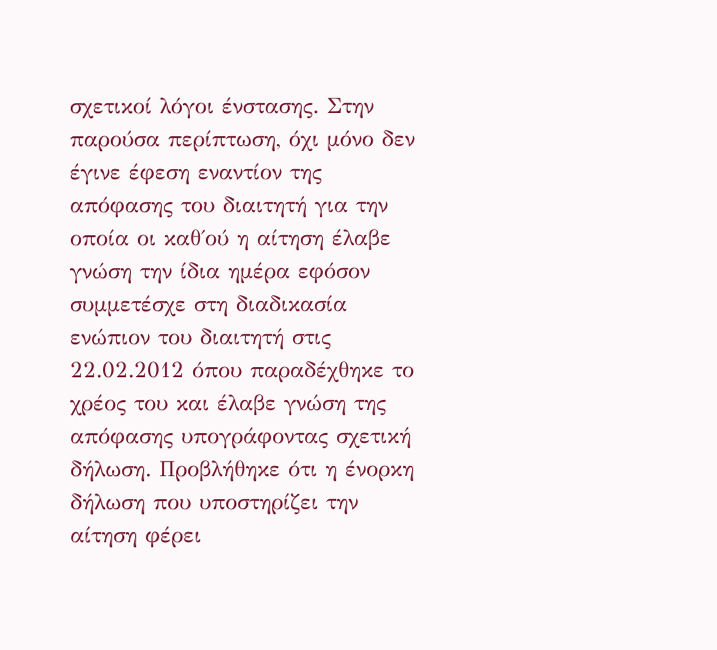σχετικοί λόγοι ένστασης. Στην παρούσα περίπτωση, όχι μόνο δεν έγινε έφεση εναντίον της απόφασης του διαιτητή για την οποία οι καθ΄ού η αίτηση έλαβε γνώση την ίδια ημέρα εφόσον συμμετέσχε στη διαδικασία ενώπιον του διαιτητή στις 22.02.2012 όπου παραδέχθηκε το χρέος του και έλαβε γνώση της απόφασης υπογράφοντας σχετική δήλωση. Προβλήθηκε ότι η ένορκη δήλωση που υποστηρίζει την αίτηση φέρει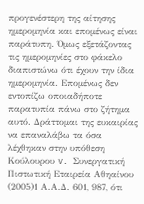προγενέστερη της αίτησης ημερομηνία και επομένως είναι παράτυπη. Όμως εξετάζοντας τις ημερομηνίες στο φάκελο διαπιστώνω ότι έχουν την ίδια ημερομηνία. Επομένως δεν εντοπίζω οποιαδήποτε παρατυπία πάνω στο ζήτημα αυτό. Δράττομαι της ευκαιρίας να επαναλάβω τα όσα λέχθηκαν στην υπόθεση Κούλουρου v. Συνεργατική Πιστωτική Εταιρεία Αθηαίνου
(2005)1 Α.Α.Δ. 601, 987, ότι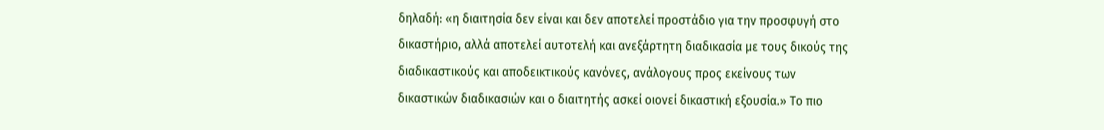δηλαδή: «η διαιτησία δεν είναι και δεν αποτελεί προστάδιο για την προσφυγή στο δικαστήριο, αλλά αποτελεί αυτοτελή και ανεξάρτητη διαδικασία με τους δικούς της διαδικαστικούς και αποδεικτικούς κανόνες, ανάλογους προς εκείνους των δικαστικών διαδικασιών και ο διαιτητής ασκεί οιονεί δικαστική εξουσία.» Το πιο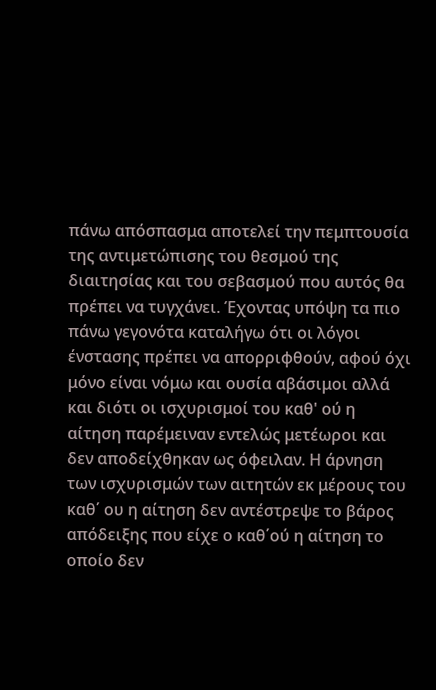πάνω απόσπασμα αποτελεί την πεμπτουσία της αντιμετώπισης του θεσμού της διαιτησίας και του σεβασμού που αυτός θα πρέπει να τυγχάνει. Έχοντας υπόψη τα πιο πάνω γεγονότα καταλήγω ότι οι λόγοι ένστασης πρέπει να απορριφθούν, αφού όχι μόνο είναι νόμω και ουσία αβάσιμοι αλλά και διότι οι ισχυρισμοί του καθ' ού η αίτηση παρέμειναν εντελώς μετέωροι και δεν αποδείχθηκαν ως όφειλαν. Η άρνηση των ισχυρισμών των αιτητών εκ μέρους του καθ΄ ου η αίτηση δεν αντέστρεψε το βάρος απόδειξης που είχε ο καθ΄ού η αίτηση το οποίο δεν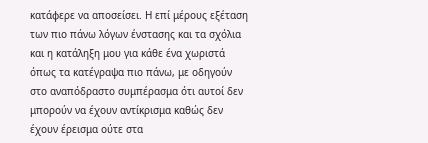κατάφερε να αποσείσει. Η επί μέρους εξέταση των πιο πάνω λόγων ένστασης και τα σχόλια και η κατάληξη μου για κάθε ένα χωριστά όπως τα κατέγραψα πιο πάνω, με οδηγούν στο αναπόδραστο συμπέρασμα ότι αυτοί δεν μπορούν να έχουν αντίκρισμα καθώς δεν έχουν έρεισμα ούτε στα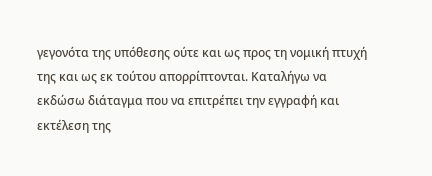γεγονότα της υπόθεσης ούτε και ως προς τη νομική πτυχή της και ως εκ τούτου απορρίπτονται. Καταλήγω να εκδώσω διάταγμα που να επιτρέπει την εγγραφή και εκτέλεση της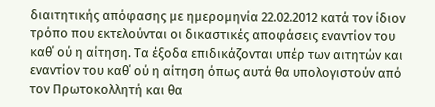διαιτητικής απόφασης με ημερομηνία 22.02.2012 κατά τον ίδιον τρόπο που εκτελούνται οι δικαστικές αποφάσεις εναντίον του καθ΄ ού η αίτηση. Τα έξοδα επιδικάζονται υπέρ των αιτητών και εναντίον του καθ΄ ού η αίτηση όπως αυτά θα υπολογιστούν από τον Πρωτοκολλητή και θα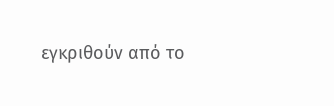εγκριθούν από το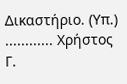Δικαστήριο. (Υπ.) ............ Χρήστος Γ.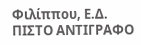Φιλίππου, Ε.Δ. ΠΙΣΤΟ ΑΝΤΙΓΡΑΦΟ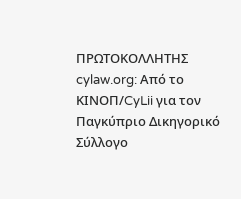ΠΡΩΤΟΚΟΛΛΗΤΗΣ cylaw.org: Από το ΚΙΝOΠ/CyLii για τον Παγκύπριο Δικηγορικό Σύλλογο